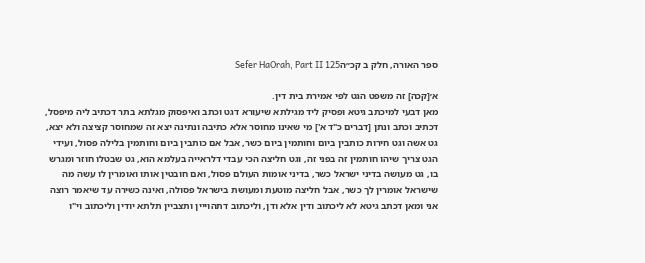ספר האורה, חלק ב קכ״הSefer HaOrah, Part II 125

א׳[קכה] זה משפט הגט לפי אמירת בית דין.
מאן דבעי למיכתב גיטא ופסיק ליד מגילתא שיעורא דגט וכתב ואיפסוק מגלתא בתר דכתיב ליה מיפסל, דכתיב וכתב ונתן [דברים כ"ד א'] מי שאינו מחוסר אלא כתיבה ונתינה יצא זה שמחוסר קציצה ולא יצא, גט אשה וגט חירות כותבין ביום וחותמין ביום כשר, אבל אם כותבין ביום וחותמין בלילה פסול, ועידי הגט צריך שיהו חותמין זה בפני זה, וגט חליצה הכי עבדי דלראייה בעלמא הוא, גט שבטלו חוזר ומגרש בו, גט מעושה בדיני ישראל כשר, בדיני אומות העולם פסול, ואם חובטין אותו ואומרין לו עשה מה שישראל אומרין לך כשר, אבל חליצה מוטעת ומעושת בישראל פסולה, ואינה כשירה עד שיאמר רוצה אני ומאן דכתב גיטא לא ליכתוב ודין אלא ודן, וליכתוב דתהוייין ותצביין תלתא יודין וליכתוב וי"ו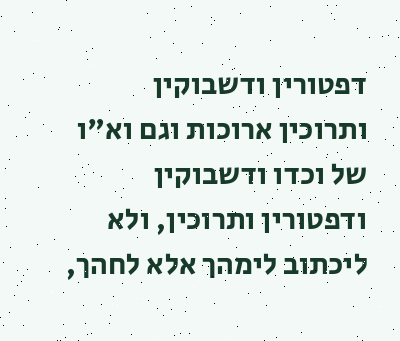דפטורין ודשבוקין ותרוכין ארוכות וגם וא"ו של וכדו ודשבוקין ודפטורין ותרוכין, ולא ליכתוב לימהך אלא לחהך,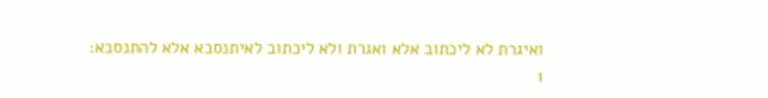ואיגרת לא ליכתוב אלא ואגרת ולא ליכתוב לאיתנסבא אלא להתנסבא:
1